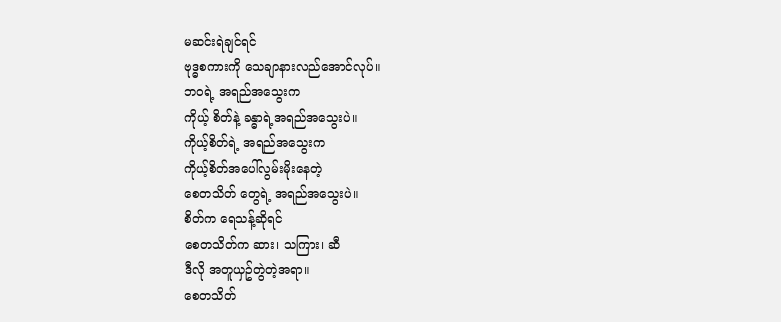မဆင်းရဲချင်ရင်
ဗုဒ္ဓစကားကို သေချာနားလည်အောင်လုပ်။
ဘဝရဲ့ အရည်အသွေးက
ကိုယ့် စိတ်နဲ့ ခန္ဓာရဲ့အရည်အသွေးပဲ။
ကိုယ့်စိတ်ရဲ့ အရည်အသွေးက
ကိုယ့်စိတ်အပေါ်လွမ်းမိုးနေတဲ့
စေတသိတ် တွေရဲ့ အရည်အသွေးပဲ။
စိတ်က ရေသန့်ဆိုရင်
စေတသိတ်က ဆား၊ သကြား၊ ဆီ
ဒီလို အတူယှဥ်တွဲတဲ့အရာ။
စေတသိတ်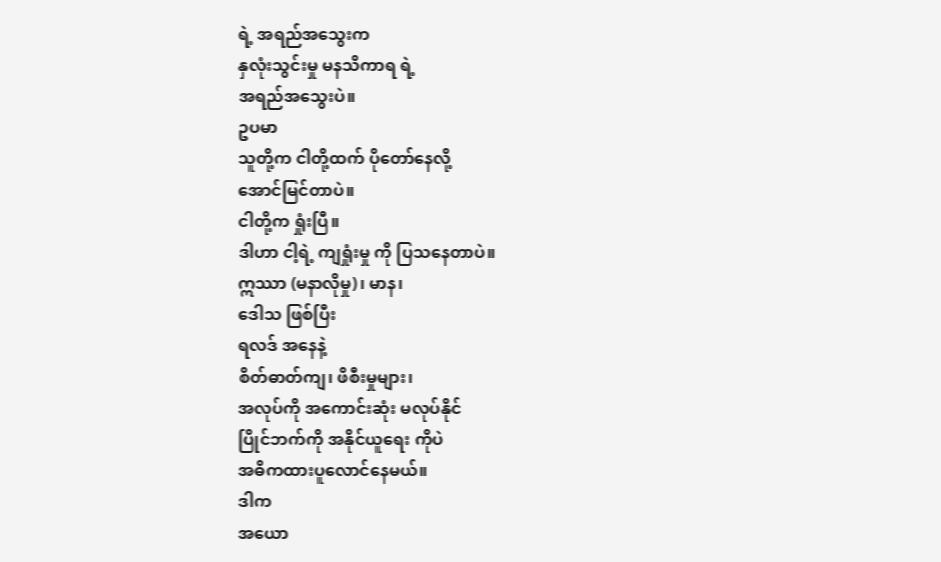ရဲ့ အရည်အသွေးက
နှလုံးသွင်းမှု မနသိကာရ ရဲ့
အရည်အသွေးပဲ။
ဥပမာ
သူတို့က ငါတို့ထက် ပိုတော်နေလို့
အောင်မြင်တာပဲ။
ငါတို့က ရှုံးပြီ။
ဒါဟာ ငါ့ရဲ့ ကျရှုံးမှု ကို ပြသနေတာပဲ။
ဣဿာ (မနာလိုမှု)၊ မာန၊
ဒေါသ ဖြစ်ပြီး
ရလဒ် အနေနဲ့
စိတ်ဓာတ်ကျ၊ ဖိစီးမှုများ၊
အလုပ်ကို အကောင်းဆုံး မလုပ်နိုင်
ပြိုင်ဘက်ကို အနိုင်ယူရေး ကိုပဲ
အဓိကထားပူလောင်နေမယ်။
ဒါက
အယော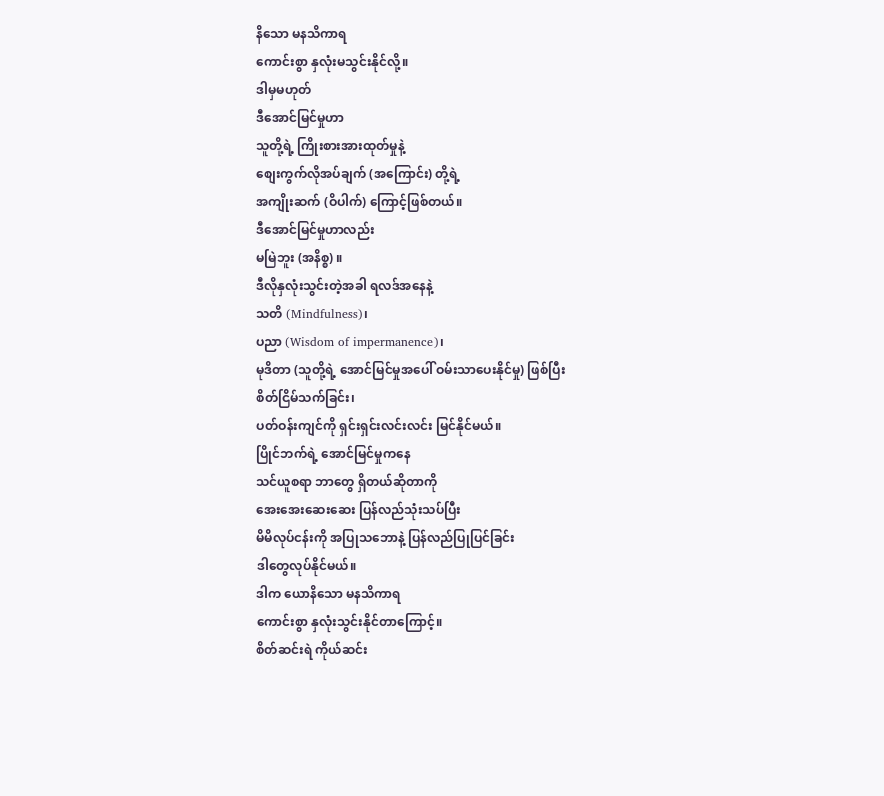နိသော မနသိကာရ
ကောင်းစွာ နှလုံးမသွင်းနိုင်လို့။
ဒါမှမဟုတ်
ဒီအောင်မြင်မှုဟာ
သူတို့ရဲ့ ကြိုးစားအားထုတ်မှုနဲ့
စျေးကွက်လိုအပ်ချက် (အကြောင်း) တို့ရဲ့
အကျိုးဆက် (ဝိပါက်) ကြောင့်ဖြစ်တယ်။
ဒီအောင်မြင်မှုဟာလည်း
မမြဲဘူး (အနိစ္စ) ။
ဒီလိုနှလုံးသွင်းတဲ့အခါ ရလဒ်အနေနဲ့
သတိ (Mindfulness)၊
ပညာ (Wisdom of impermanence)၊
မုဒိတာ (သူတို့ရဲ့ အောင်မြင်မှုအပေါ် ဝမ်းသာပေးနိုင်မှု) ဖြစ်ပြီး
စိတ်ငြိမ်သက်ခြင်း၊
ပတ်ဝန်းကျင်ကို ရှင်းရှင်းလင်းလင်း မြင်နိုင်မယ်။
ပြိုင်ဘက်ရဲ့ အောင်မြင်မှုကနေ
သင်ယူစရာ ဘာတွေ ရှိတယ်ဆိုတာကို
အေးအေးဆေးဆေး ပြန်လည်သုံးသပ်ပြီး
မိမိလုပ်ငန်းကို အပြုသဘောနဲ့ ပြန်လည်ပြုပြင်ခြင်း
ဒါတွေလုပ်နိုင်မယ်။
ဒါက ယောနိသော မနသိကာရ
ကောင်းစွာ နှလုံးသွင်းနိုင်တာကြောင့်။
စိတ်ဆင်းရဲ ကိုယ်ဆင်း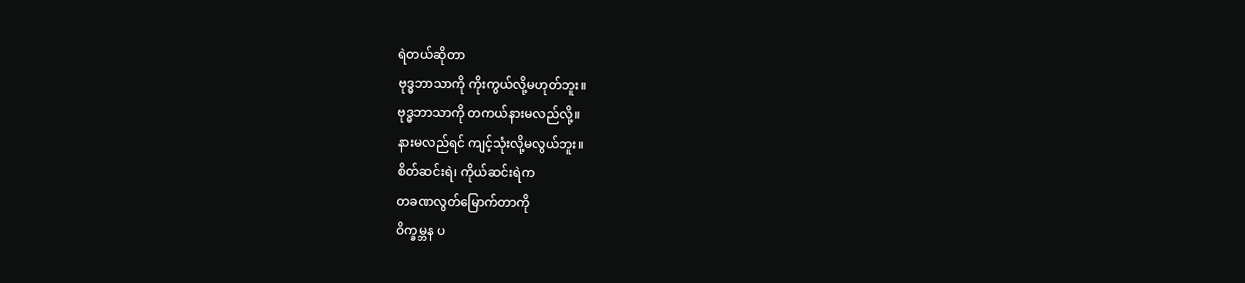ရဲတယ်ဆိုတာ
ဗုဒ္ဓဘာသာကို ကိုးကွယ်လို့မဟုတ်ဘူး။
ဗုဒ္ဓဘာသာကို တကယ်နားမလည်လို့။
နားမလည်ရင် ကျင့်သုံးလို့မလွယ်ဘူး။
စိတ်ဆင်းရဲ၊ ကိုယ်ဆင်းရဲက
တခဏလွတ်မြောက်တာကို
ဝိက္ခမ္ဘန ပ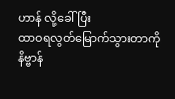ဟာန် လို့ခေါ်ပြီး
ထာဝရလွတ်မြောက်သွားတာကို
နိဗ္ဗာန်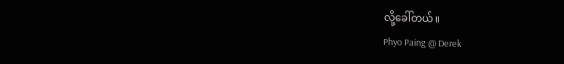လို့ခေါ်တယ်။
Phyo Paing @ Derek